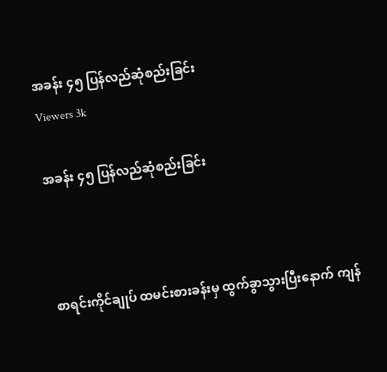အခန်း ၄၅ ပြန်လည်ဆုံစည်းခြင်း
Viewers 3k

အခန်း ၄၅ ပြန်လည်ဆုံစည်းခြင်း



စာရင်းကိုင်ချုပ် ထမင်းစားခန်းမှ ထွက်ခွာသွားပြီးနောက် ကျန်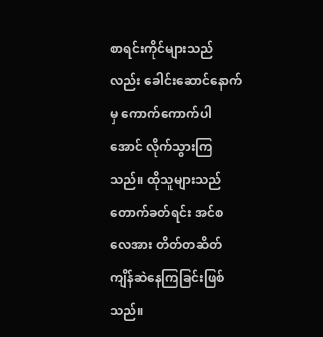စာရင်းကိုင်များသည်လည်း ခေါင်းဆောင်နောက်မှ ကောက်ကောက်ပါအောင် လိုက်သွားကြသည်။ ထိုသူများသည် တောက်ခတ်ရင်း အင်စလေအား တိတ်တဆိတ် ကျိန်ဆဲနေကြခြင်းဖြစ်သည်။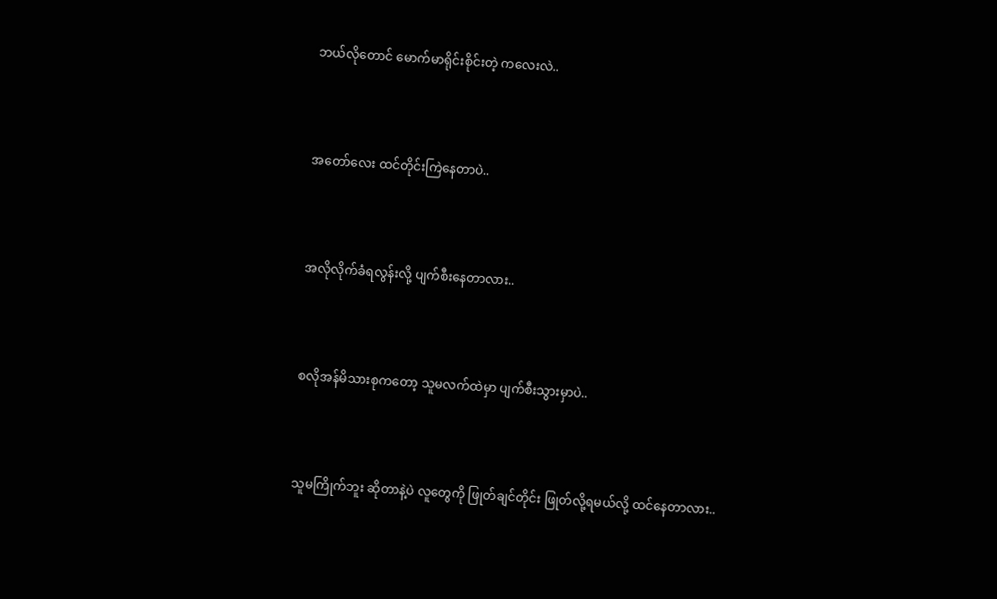ဘယ်လိုတောင် မောက်မာရိုင်းစိုင်းတဲ့ ကလေးလဲ..



အတော်လေး ထင်တိုင်းကြဲနေတာပဲ..



အလိုလိုက်ခံရလွန်းလို့ ပျက်စီးနေတာလား..



စလိုအန်မိသားစုကတော့ သူမလက်ထဲမှာ ပျက်စီးသွားမှာပဲ..



သူမကြိုက်ဘူး ဆိုတာနဲ့ပဲ လူတွေကို ဖြုတ်ချင်တိုင်း ဖြုတ်လို့ရမယ်လို့ ထင်နေတာလား..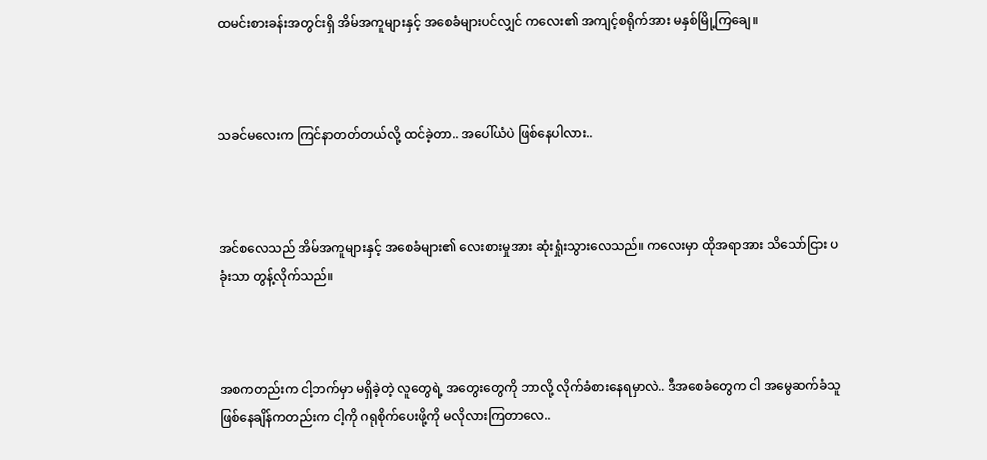ထမင်းစားခန်းအတွင်းရှိ အိမ်အကူများနှင့် အစေခံများပင်လျှင် ကလေး၏ အကျင့်စရိုက်အား မနှစ်မြို့ကြချေ။



သခင်မလေးက ကြင်နာတတ်တယ်လို့ ထင်ခဲ့တာ.. အပေါ်ယံပဲ ဖြစ်နေပါလား..



အင်စလေသည် အိမ်အကူများနှင့် အစေခံများ၏ လေးစားမှုအား ဆုံးရှုံးသွားလေသည်။ ကလေးမှာ ထိုအရာအား သိသော်ငြား ပခုံးသာ တွန့်လိုက်သည်။



အစကတည်းက ငါ့ဘက်မှာ မရှိခဲ့တဲ့ လူတွေရဲ့ အတွေးတွေကို ဘာလို့ လိုက်ခံစားနေရမှာလဲ.. ဒီအစေခံတွေက ငါ အမွေဆက်ခံသူ ဖြစ်နေချိန်ကတည်းက ငါ့ကို ဂရုစိုက်ပေးဖို့ကို မလိုလားကြတာလေ..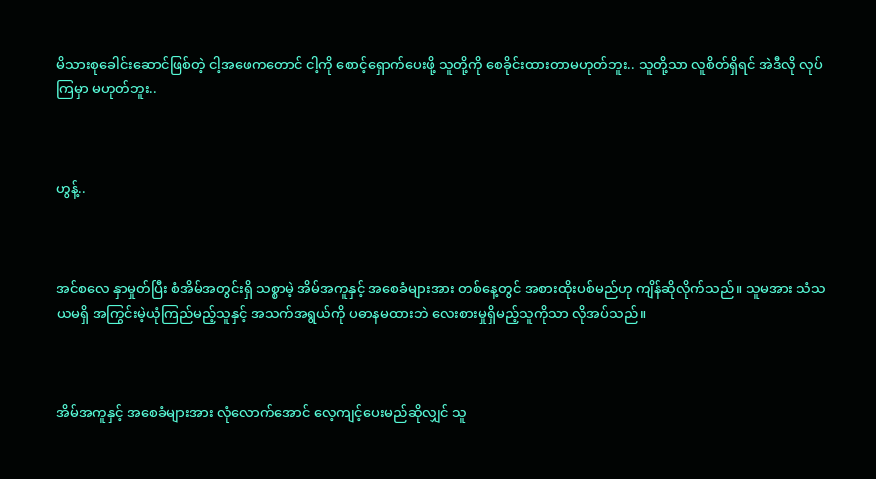မိသားစုခေါင်းဆောင်ဖြစ်တဲ့ ငါ့အဖေကတောင် ငါ့ကို စောင့်ရှောက်ပေးဖို့ သူတို့ကို စေခိုင်းထားတာမဟုတ်ဘူး.. သူတို့သာ လူစိတ်ရှိရင် အဲဒီလို လုပ်ကြမှာ မဟုတ်ဘူး..



ဟွန့်..



အင်စလေ နှာမှုတ်ပြီး စံအိမ်အတွင်းရှိ သစ္စာမဲ့ အိမ်အကူနှင့် အစေခံများအား တစ်နေ့တွင် အစားထိုးပစ်မည်ဟု ကျိန်ဆိုလိုက်သည်။ သူမအား သံသယမရှိ အကြွင်းမဲ့ယုံကြည်မည့်သူနှင့် အသက်အရွယ်ကို ပဓာနမထားဘဲ လေးစားမှုရှိမည့်သူကိုသာ လိုအပ်သည်။



အိမ်အကူနှင့် အစေခံများအား လုံလောက်အောင် လေ့ကျင့်ပေးမည်ဆိုလျှင် သူ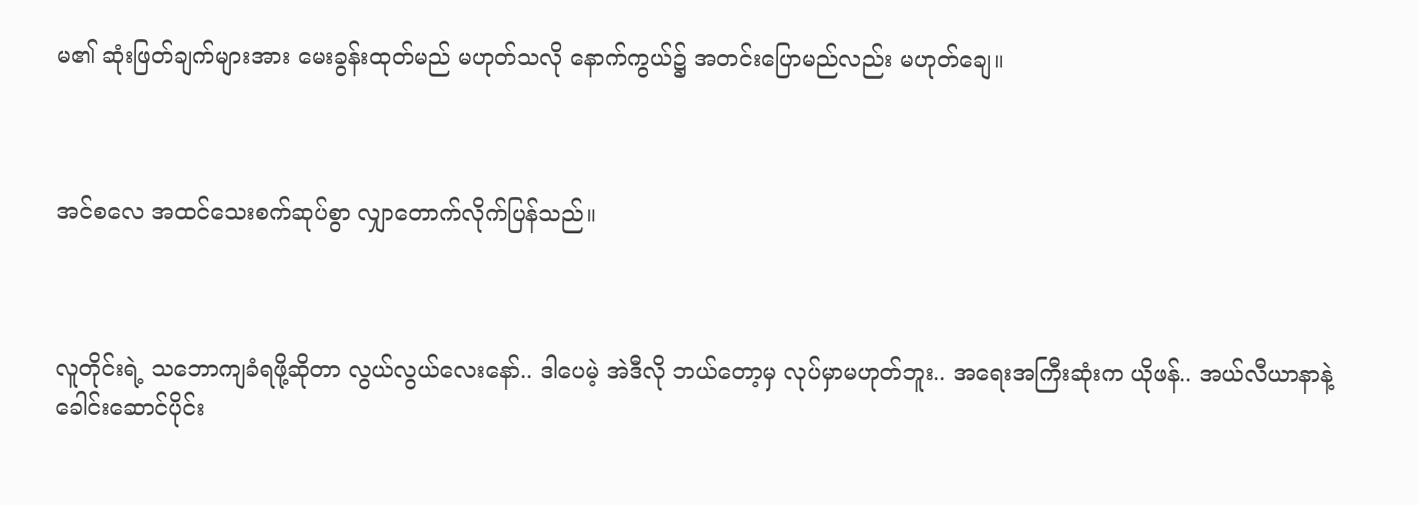မ၏ ဆုံးဖြတ်ချက်များအား မေးခွန်းထုတ်မည် မဟုတ်သလို နောက်ကွယ်၌ အတင်းပြောမည်လည်း မဟုတ်‌ချေ။



အင်စလေ အထင်သေးစက်ဆုပ်စွာ လျှာတောက်လိုက်ပြန်သည်။



လူတိုင်းရဲ့ သဘောကျခံရဖို့ဆိုတာ လွယ်လွယ်လေးနော်.. ဒါပေမဲ့ အဲဒီလို ဘယ်တော့မှ လုပ်မှာမဟုတ်ဘူး.. အရေးအကြီးဆုံးက ယိုဖန်.. အယ်လီယာနာနဲ့ ခေါင်းဆောင်ပိုင်း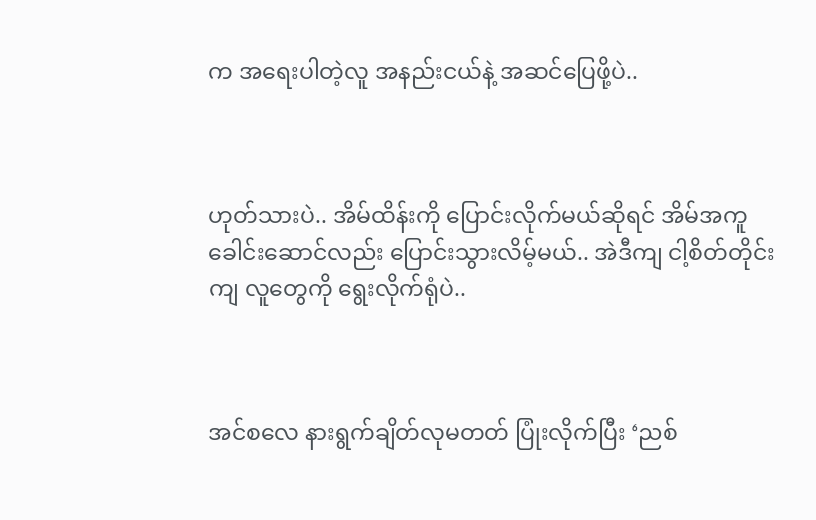က အရေးပါတဲ့လူ အနည်းငယ်နဲ့ အဆင်ပြေဖို့ပဲ..



ဟုတ်သားပဲ.. အိမ်ထိန်းကို ပြောင်းလိုက်မယ်ဆိုရင် အိမ်အကူခေါင်းဆောင်လည်း ပြောင်းသွားလိမ့်မယ်.. အဲဒီကျ ငါ့စိတ်တိုင်းကျ လူတွေကို ရွေးလိုက်ရုံပဲ..



အင်စလေ နားရွက်ချိတ်လုမတတ် ပြုံးလိုက်ပြီး ‘ညစ်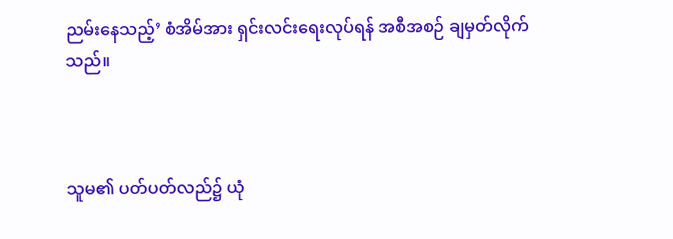ညမ်းနေသည့်’ စံအိမ်အား ရှင်းလင်းရေးလုပ်ရန် အစီအစဉ် ချမှတ်လိုက်သည်။



သူမ၏ ပတ်ပတ်လည်၌ ယုံ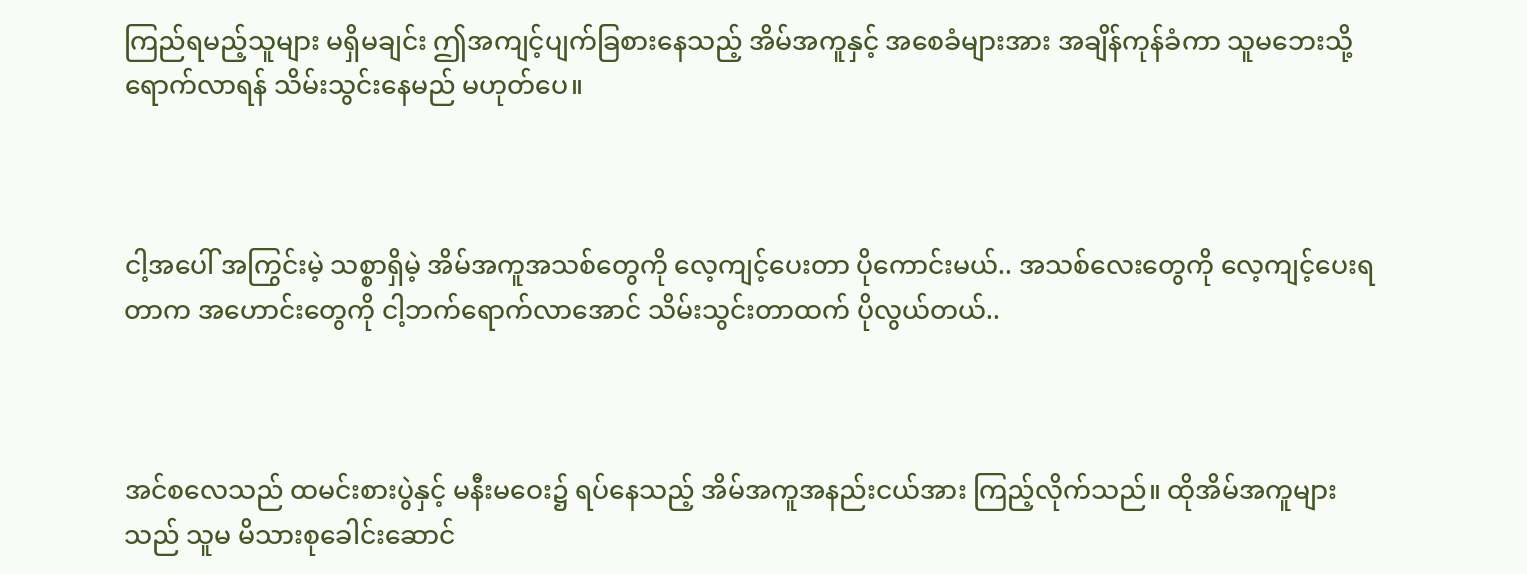ကြည်ရမည့်သူများ မရှိမချင်း ဤအကျင့်ပျက်ခြစားနေသည့် အိမ်အကူနှင့် အစေခံများအား အချိန်ကုန်ခံကာ သူမဘေးသို့ ရောက်လာရန် သိမ်းသွင်းနေမည် မဟုတ်ပေ။



ငါ့အပေါ် အကြွင်းမဲ့ သစ္စာရှိမဲ့ အိမ်အကူအသစ်တွေကို လေ့ကျင့်ပေးတာ ပိုကောင်းမယ်.. အသစ်လေးတွေကို လေ့ကျင့်ပေးရတာက အဟောင်းတွေကို ငါ့ဘက်ရောက်လာအောင် သိမ်းသွင်းတာထက် ပိုလွယ်တယ်..



အင်စလေသည် ထမင်းစားပွဲနှင့် မနီးမဝေး၌ ရပ်နေသည့် အိမ်အကူအနည်းငယ်အား ကြည့်လိုက်သည်။ ထိုအိမ်အကူများသည် သူမ မိသားစုခေါင်းဆောင်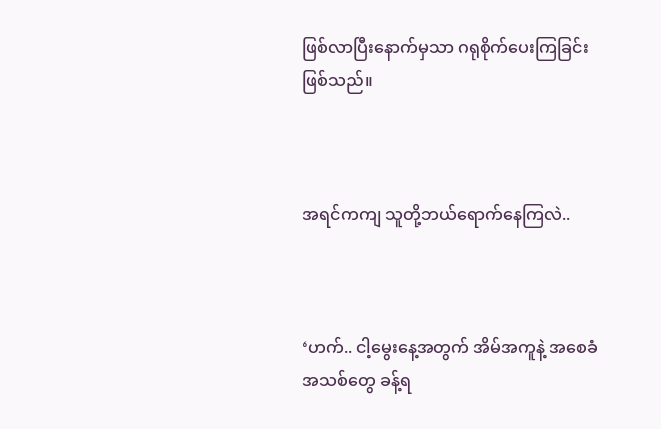ဖြစ်လာပြီးနောက်မှသာ ဂရုစိုက်ပေးကြခြင်း ဖြစ်သည်။



အရင်ကကျ သူတို့ဘယ်ရောက်နေကြလဲ..



‘ဟက်.. ငါ့မွေးနေ့အတွက် အိမ်အကူနဲ့ အစေခံအသစ်တွေ ခန့်ရ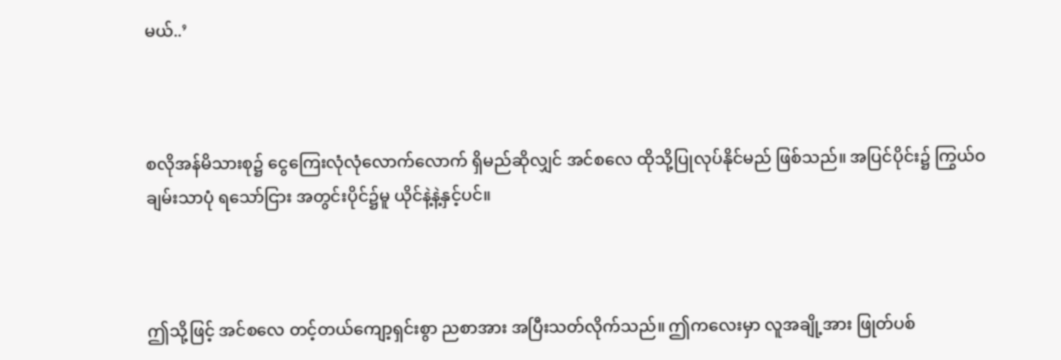မယ်..’



စလိုအန်မိသားစု၌ ငွေကြေးလုံလုံလောက်လောက် ရှိမည်ဆိုလျှင် အင်စလေ ထိုသို့ပြုလုပ်နိုင်မည် ဖြစ်သည်။ အပြင်ပိုင်း၌ ကြွယ်ဝချမ်းသာပုံ ရသော်ငြား အတွင်းပိုင်၌မူ ယိုင်နဲ့နဲ့နှင့်ပင်။



ဤသို့ဖြင့် အင်စလေ တင့်တယ်ကျော့ရှင်းစွာ ညစာအား အပြီးသတ်လိုက်သည်။ ဤကလေးမှာ လူအချို့အား ဖြုတ်ပစ်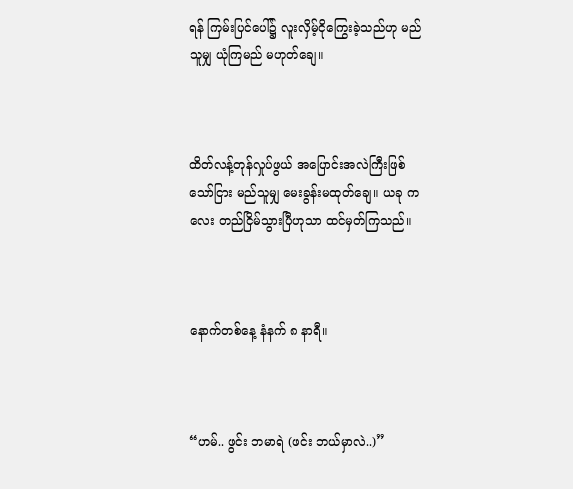ရန် ကြမ်းပြင်ပေါ်၌ လူးလှိမ့်ငိုကြွေးခဲ့သည်ဟု မည်သူမျှ ယုံကြမည် မဟုတ်‌ချေ။



ထိတ်လန့်တုန်လှုပ်ဖွယ် အပြောင်းအလဲကြီးဖြစ်သော်ငြား မည်သူမျှ မေးခွန်းမထုတ်ချေ။ ယခု ကလေး တည်ငြိမ်သွားပြီဟုသာ ထင်မှတ်ကြသည်။



နောက်တစ်နေ့ နံနက် ၈ နာရီ။



“ဟမ်.. ဖွင်း ဘမာရဲ (ဖင်း ဘယ်မှာလဲ..)”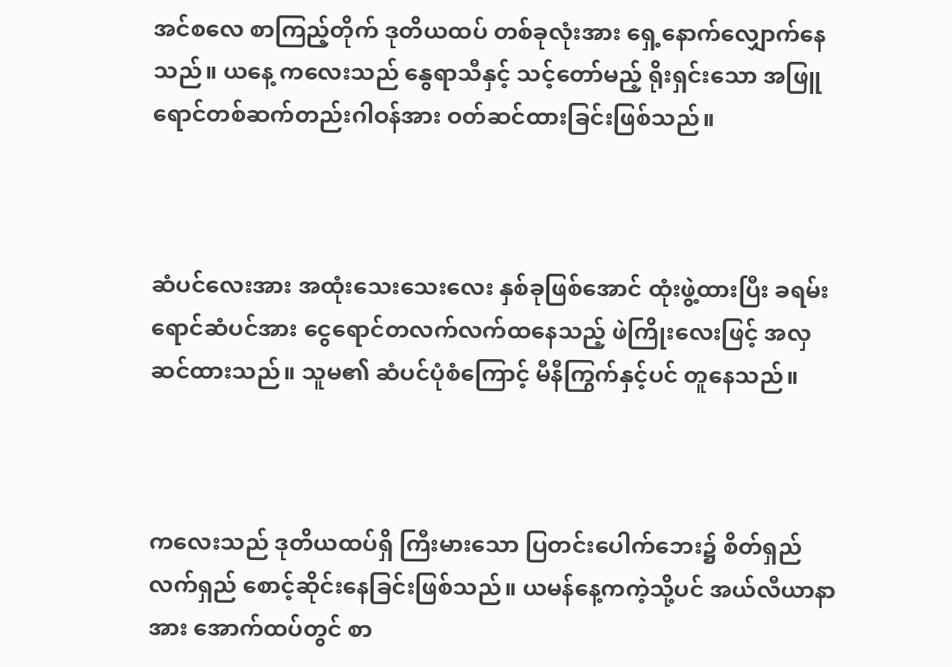အင်စလေ စာကြည့်တိုက် ဒုတိယထပ် တစ်ခုလုံးအား ရှေ့နောက်လျှောက်နေသည်။ ယနေ့ ကလေးသည်‌ နွေရာသီနှင့် သင့်တော်မည့် ရိုးရှင်းသော အဖြူရောင်တစ်ဆက်တည်းဂါဝန်အား ဝတ်ဆင်ထားခြင်းဖြစ်သည်။



ဆံပင်လေးအား အထုံးသေးသေးလေး နှစ်ခုဖြစ်အောင် ထုံးဖွဲ့ထားပြီး ခရမ်းရောင်ဆံပင်အား ငွေရောင်တလက်လက်ထနေသည့် ဖဲကြိုးလေးဖြင့် အလှဆင်ထားသည်။ သူမ၏ ဆံပင်ပုံစံကြောင့် မီနီကြွက်နှင့်ပင် တူနေသည်။



ကလေးသည် ဒုတိယထပ်ရှိ ကြီးမားသော ပြတင်းပေါက်ဘေး၌ စိတ်ရှည်လက်ရှည် စောင့်ဆိုင်းနေခြင်းဖြစ်သည်။ ယမန်နေ့ကကဲ့သို့ပင် အယ်လီယာနာအား အောက်ထပ်တွင် စာ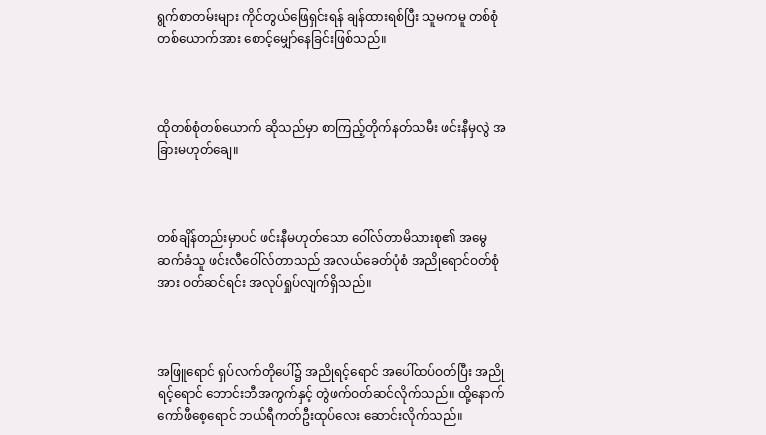ရွက်စာတမ်းများ ကိုင်တွယ်ဖြေရှင်းရန် ချန်ထားရစ်ပြီး သူမကမူ တစ်စုံတစ်ယောက်အား စောင့်မျှော်နေခြင်းဖြစ်သည်။



ထိုတစ်စုံတစ်ယောက် ဆိုသည်မှာ စာကြည့်တိုက်နတ်သမီး ဖင်းနီမှလွဲ အခြားမဟုတ်ချေ။



တစ်ချိန်တည်းမှာပင် ဖင်းနီမဟုတ်သော ဝေါ်လ်တာမိသားစု၏ အမွေဆက်ခံသူ ဖင်းလီဝေါ်လ်တာသည် အလယ်ခေတ်ပုံစံ အညိုရောင်ဝတ်စုံအား ဝတ်ဆင်ရင်း အလုပ်ရှုပ်လျက်ရှိသည်။



အဖြူရောင် ရှပ်လက်တိုပေါ်၌ အညိုရင့်ရောင် အပေါ်ထပ်ဝတ်ပြီး အညိုရင့်ရောင် ဘောင်းဘီအကွက်နှင့် တွဲဖက်ဝတ်ဆင်လိုက်သည်။ ထို့နောက် ကော်ဖီစေ့ရောင် ဘယ်ရီကတ်ဦးထုပ်လေး ဆောင်းလိုက်သည်။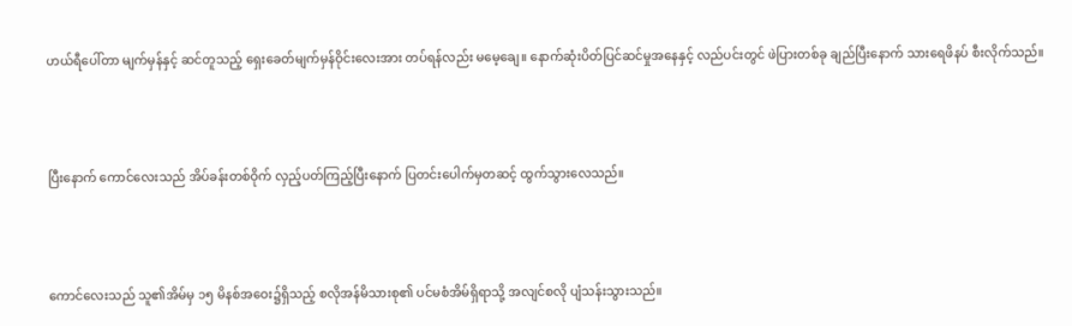ဟယ်ရီပေါ်တာ မျက်မှန်နှင့် ဆင်တူသည့် ရှေးခေတ်မျက်မှန်ဝိုင်းလေးအား တပ်ရန်လည်း မမေ့ချေ။ နောက်ဆုံးပိတ်ပြင်ဆင်မှုအနေနှင့် လည်ပင်းတွင် ဖဲပြားတစ်ခု ချည်ပြီးနောက် သားရေဖိနပ် စီးလိုက်သည်။



ပြီးနောက် ကောင်လေးသည် အိပ်ခန်းတစ်ဝိုက် လှည့်ပတ်ကြည့်ပြီးနောက် ပြတင်းပေါက်မှတဆင့် ထွက်သွားလေသည်။



ကောင်လေးသည် သူ၏အိမ်မှ ၁၅ မိနစ်အဝေး၌ရှိသည့် စလိုအန်မိသားစု၏ ပင်မစံအိမ်ရှိရာသို့ အလျင်စလို ပျံသန်းသွားသည်။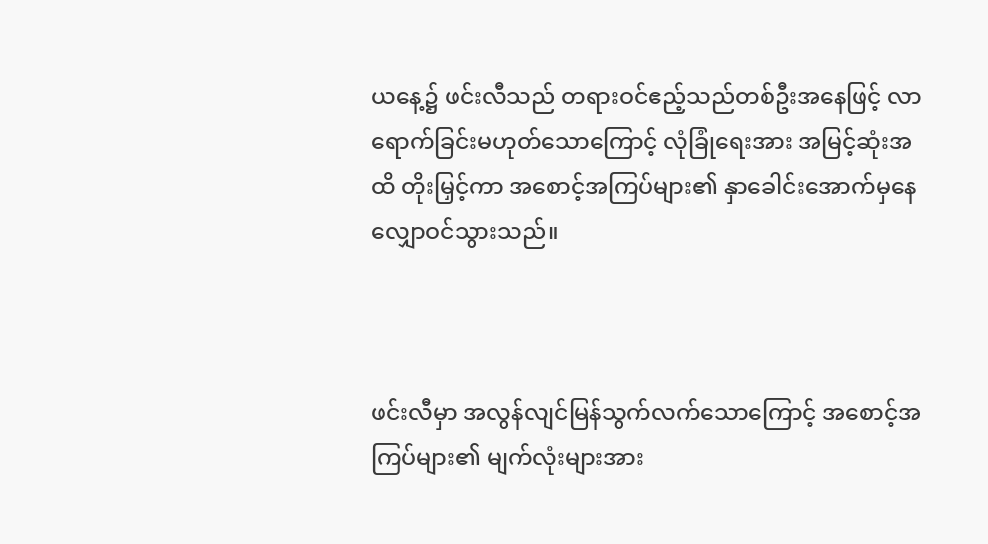ယနေ့၌ ဖင်းလီသည် တရားဝင်ဧည့်သည်တစ်ဦးအနေဖြင့် လာရောက်ခြင်းမဟုတ်သောကြောင့် လုံခြုံရေးအား အမြင့်ဆုံးအထိ တိုးမြှင့်ကာ အစောင့်အကြပ်များ၏ နှာခေါင်းအောက်မှနေ လျှောဝင်သွားသည်။



ဖင်းလီမှာ အလွန်လျင်မြန်သွက်လက်သောကြောင့် အစောင့်အကြပ်များ၏ မျက်လုံးများအား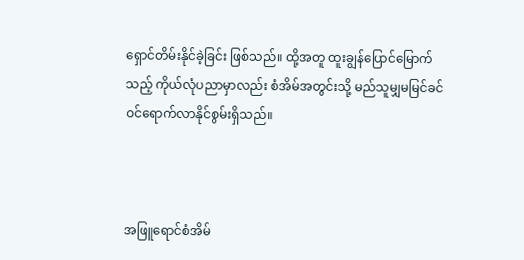ရှောင်တိမ်းနိုင်ခဲ့ခြင်း ဖြစ်သည်။ ထို့အတူ ထူးချွန်ပြောင်မြောက်သည့် ကိုယ်လုံပညာမှာလည်း စံအိမ်အတွင်းသို့ မည်သူမျှမမြင်ခင် ဝင်ရောက်လာနိုင်စွမ်းရှိသည်။



အဖြူရောင်စံအိမ်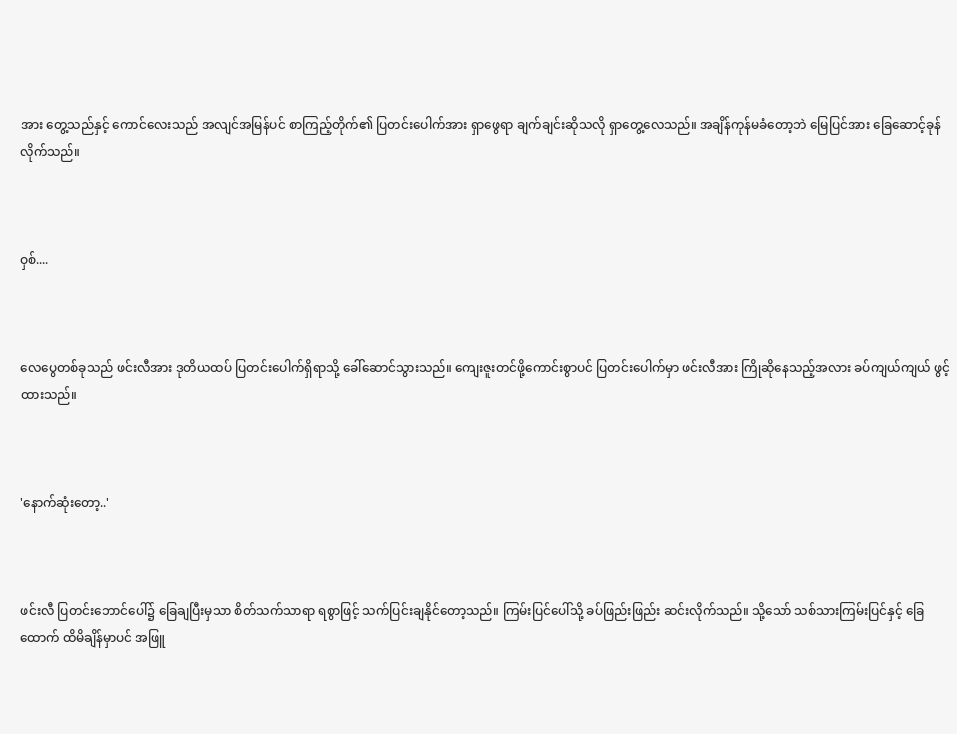အား တွေ့သည်နှင့် ကောင်လေးသည် အလျင်အမြန်ပင် စာကြည့်တိုက်၏ ပြတင်းပေါက်အား ရှာဖွေရာ ချက်ချင်းဆိုသလို ရှာတွေ့လေသည်။ အချိန်ကုန်မခံတော့ဘဲ မြေပြင်အား ခြေဆောင့်ခုန်လိုက်သည်။



ဝှစ်....



လေပွေတစ်ခုသည် ဖင်းလီအား ဒုတိယထပ် ပြတင်းပေါက်ရှိရာသို့ ခေါ်ဆောင်သွားသည်။ ကျေးဇူးတင်ဖို့ကောင်းစွာပင် ပြတင်းပေါက်မှာ ဖင်းလီအား ကြိုဆိုနေသည့်အလား ခပ်ကျယ်ကျယ် ဖွင့်ထားသည်။



'နောက်ဆုံးတော့..'



ဖင်းလီ ပြတင်းဘောင်ပေါ်၌ ခြေချပြီးမှသာ စိတ်သက်သာရာ ရစွာဖြင့် သက်ပြင်းချနိုင်တော့သည်။ ကြမ်းပြင်ပေါ်သို့ ခပ်ဖြည်းဖြည်း ဆင်းလိုက်သည်။ သို့သော် သစ်သားကြမ်းပြင်နှင့် ခြေထောက် ထိမိချိန်မှာပင် အဖြူ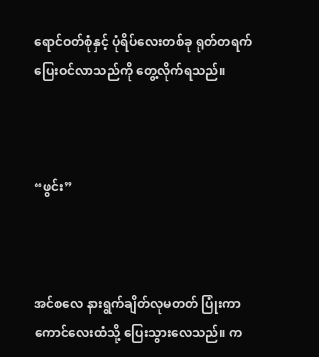ရောင်ဝတ်စုံနှင့် ပုံရိပ်လေးတစ်ခု ရုတ်တရက် ပြေးဝင်လာသည်ကို တွေ့လိုက်ရသည်။



“ဖွင်း”



အင်စလေ နားရွက်ချိတ်လုမတတ် ပြုံးကာ ကောင်လေးထံသို့ ပြေးသွားလေသည်။ က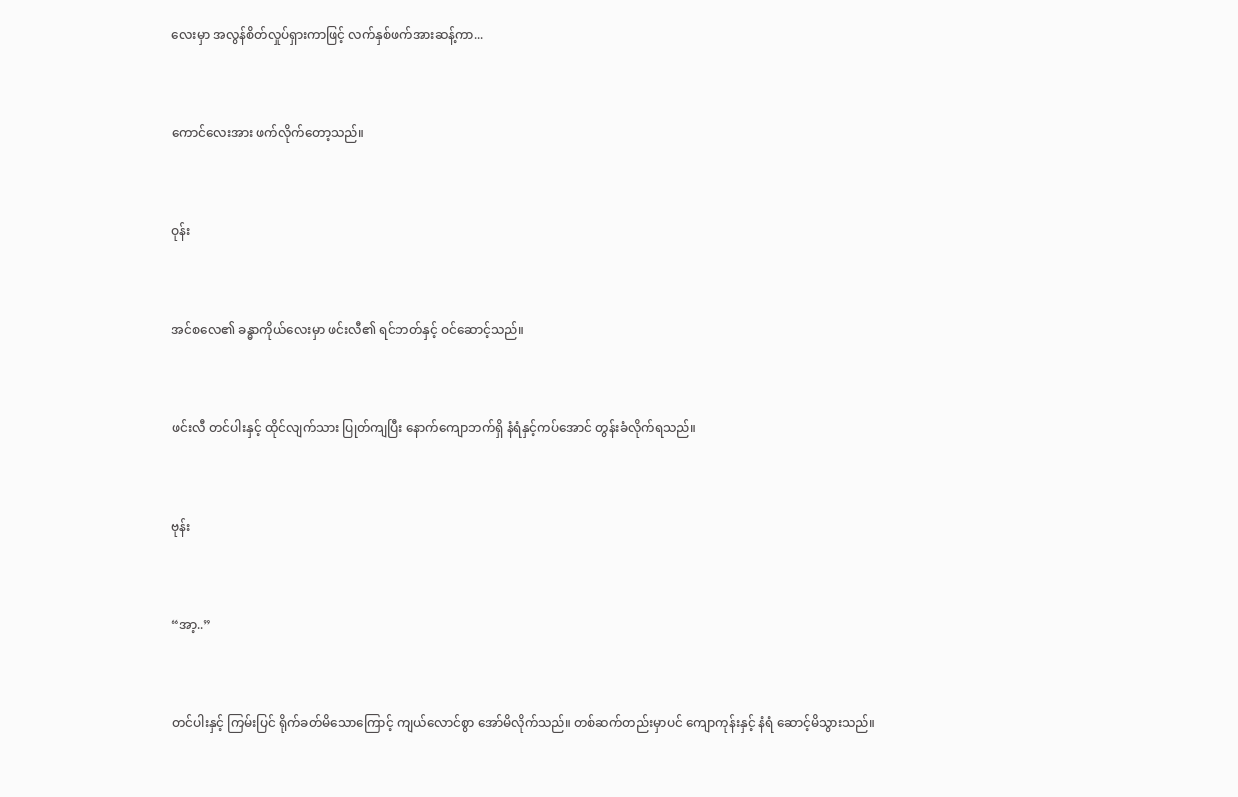လေးမှာ အလွန်စိတ်လှုပ်ရှားကာဖြင့် လက်နှစ်ဖက်အားဆန့်ကာ...



ကောင်လေးအား ဖက်လိုက်တော့သည်။



ဝုန်း



အင်စလေ၏ ခန္ဓာကိုယ်လေးမှာ ဖင်းလီ၏ ရင်ဘတ်နှင့် ဝင်ဆောင့်သည်။



ဖင်းလီ တင်ပါးနှင့် ထိုင်လျက်သား ပြုတ်ကျပြီး နောက်ကျောဘက်ရှိ နံရံနှင့်ကပ်အောင် တွန်းခံလိုက်ရသည်။



ဗုန်း



“အာ့..”



တင်ပါးနှင့် ကြမ်းပြင် ရိုက်ခတ်မိသောကြောင့် ကျယ်လောင်စွာ အော်မိလိုက်သည်။ တစ်ဆက်တည်းမှာပင် ကျောကုန်းနှင့် နံရံ ဆောင့်မိသွားသည်။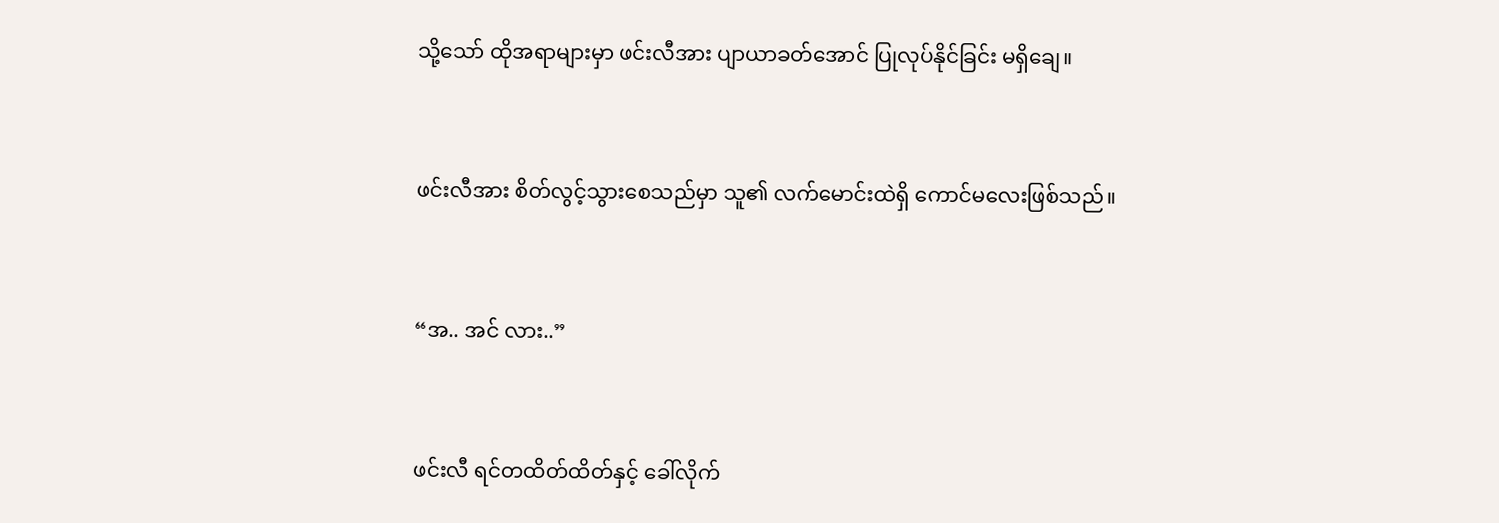သို့သော် ထိုအရာများမှာ ဖင်းလီအား ပျာယာခတ်အောင် ပြုလုပ်နိုင်ခြင်း မရှိချေ။



ဖင်းလီအား စိတ်လွင့်သွားစေသည်မှာ သူ၏ လက်မောင်းထဲရှိ ကောင်မလေးဖြစ်သည်။



“အ.. အင် လား..”



ဖင်းလီ ရင်တထိတ်ထိတ်နှင့် ခေါ်လိုက်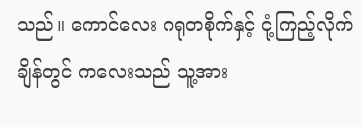သည်။ ကောင်လေး ဂရုတစိုက်နှင့် ငုံ့ကြည့်လိုက်ချိန်တွင် ကလေးသည် သူ့အား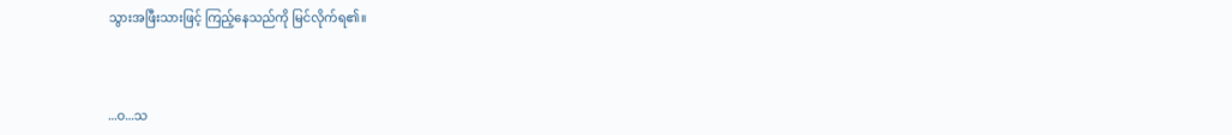သွားအဖြီးသားဖြင့် ကြည့်နေသည်ကို မြင်လိုက်ရ၏။



...ဝ...သ